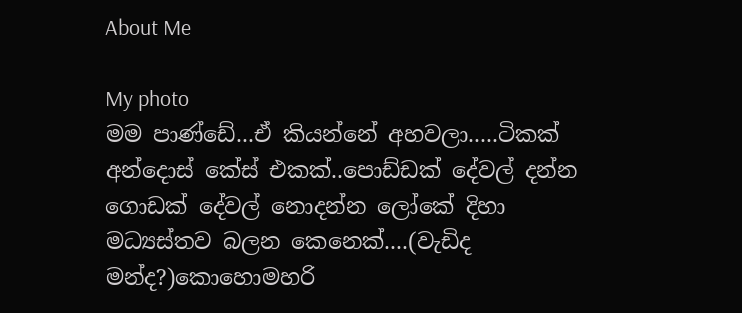About Me

My photo
මම පාණ්ඩේ...ඒ කියන්නේ අහවලා.....ටිකක් අන්දොස් කේස් එකක්..පොඩ්ඩක් දේවල් දන්න ගොඩක් දේවල් නොදන්න ලෝකේ දිහා මධ්‍යස්තව බලන කෙනෙක්....(වැඩිද මන්ද?)කොහොමහරි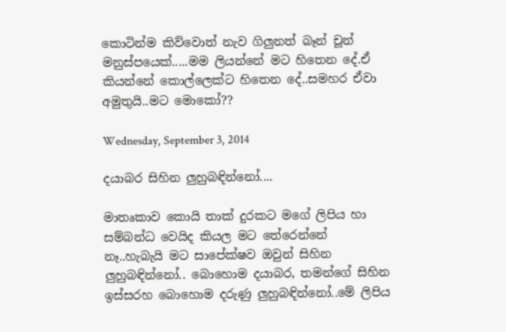කොටින්ම කිව්වොත් නැව ගිලුනත් බෑන් චූන් මනුස්පයෙක්.....මම ලියන්නේ මට හිතෙන දේ.ඒ කියන්නේ කොල්ලෙක්ට හිතෙන දේ..සමහර ඒවා අමුතුයි..මට මොකෝ??

Wednesday, September 3, 2014

දයාබර සිහින ලුහුබඳින්නෝ....

මාතෘකාව කොයි තාක් දුරකට මගේ ලිපිය හා සම්බන්ධ වෙයිද කියල මට තේරෙන්නේ නෑ..හැබැයි මට සාපේක්ෂව ඔවුන් සිහින ලුහුබඳින්නෝ.. බොහොම දයාබර, තමන්ගේ සිහින ඉස්සරහ බොහොම දරුණු ලුහුබඳින්නෝ..මේ ලිපිය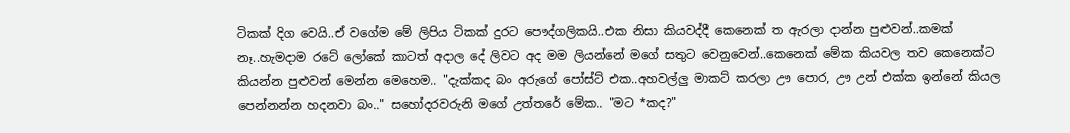ටිකක් දිග වෙයි..ඒ වගේම මේ ලිපිය ටිකක් දුරට පෞද්ගලිකයි..එක නිසා කියවද්දී කෙනෙක් ත ඇරලා දාන්න පුළුවන්..කමක් නෑ..හැමදාම රටේ ලෝකේ කාටත් අදාල දේ ලිවට අද මම ලියන්නේ මගේ සතුට වෙනුවෙන්..කෙනෙක් මේක කියවල තව කෙනෙක්ට කියන්න පුළුවන් මෙන්න මෙහෙම.. "දැක්කද බං අරුගේ පෝස්ට් එක..අහවල්ලු මාකට් කරලා ඌ පොර, ඌ උන් එක්ක ඉන්නේ කියල පෙන්නන්න හදනවා බං.." සහෝදරවරුනි මගේ උත්තරේ මේක.. "මට *කද?"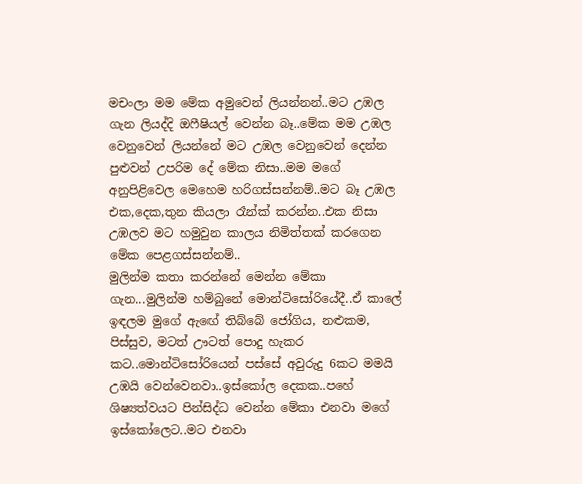මචංලා මම මේක අමුවෙන් ලියන්නන්..මට උඹල ගැන ලියද්දි ඔෆීෂියල් වෙන්න බෑ..මේක මම උඹල වෙනුවෙන් ලියන්නේ මට උඹල වෙනුවෙන් දෙන්න පුළුවන් උපරිම දේ මේක නිසා..මම මගේ අනුපිළිවෙල මෙහෙම හරිගස්සන්නම්..මට බෑ උඹල එක,දෙක,තුන කියලා රෑන්ක් කරන්න..එක නිසා උඹලව මට හමුවුන කාලය නිමිත්තක් කරගෙන මේක පෙළගස්සන්නම්..
මුලින්ම කතා කරන්නේ මෙන්න මේකා ගැන...මුලින්ම හම්බුනේ මොන්ටිසෝරියේදී..ඒ කාලේ ඉඳලම මුගේ ඇඟේ තිබ්බේ ජෝගිය, නළුකම, පිස්සුව, මටත් ඌටත් පොදු හැකර කට..මොන්ටිසෝරියෙන් පස්සේ අවුරුදු 6කට මමයි උඹයි වෙන්වෙනවා..ඉස්කෝල දෙකක..පහේ ශිෂ්‍යත්වයට පින්සිද්ධ වෙන්න මේකා එනවා මගේ ඉස්කෝලෙට..මට එනවා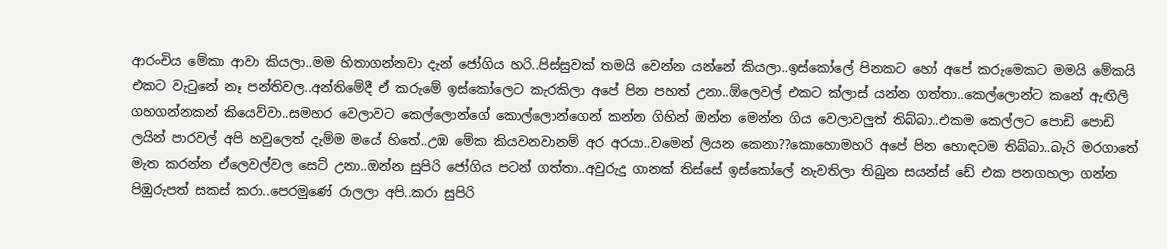ආරංචිය මේකා ආවා කියලා..මම හිතාගන්නවා දැන් ජෝගිය හරි..පිස්සුවක් තමයි වෙන්න යන්නේ කියලා..ඉස්කෝලේ පිනකට හෝ අපේ කරුමෙකට මමයි මේකයි එකට වැටුනේ නෑ පන්තිවල..අන්තිමේදී ඒ කරුමේ ඉස්කෝලෙට කැරකිලා අපේ පින පහත් උනා..ඕලෙවල් එකට ක්ලාස් යන්න ගත්තා..කෙල්ලොන්ට කනේ ඇඟිලි ගහගන්නකන් කියෙව්වා..සමහර වෙලාවට කෙල්ලොන්ගේ කොල්ලොන්ගෙන් කන්න ගිහින් ඔන්න මෙන්න ගිය වෙලාවලුත් තිබ්බා..එකම කෙල්ලට පොඩි පොඩි ලයින් පාරවල් අපි හවුලෙත් දැම්ම මයේ හිතේ..උඹ මේක කියවනවානම් අර අරයා..වමෙන් ලියන කෙනා??කොහොමහරි අපේ පින හොඳටම තිබ්බා..බැරි මරගාතේ මැත කරන්න ඒලෙවල්වල සෙට් උනා..ඔන්න සුපිරි ජෝගිය පටන් ගත්තා..අවුරුදු ගානක් තිස්සේ ඉස්කෝලේ නැවතිලා තිබුන සයන්ස් ඩේ එක පනගහලා ගන්න පිඹුරුපත් සකස් කරා..පෙරමුණේ රාලලා අපි..කරා සුපිරි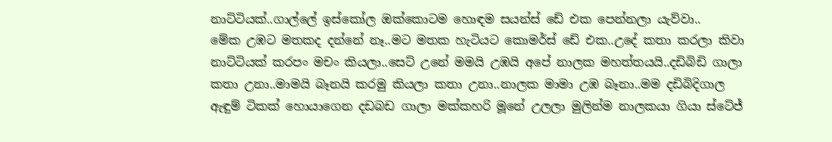නාට්ටියක්..ගාල්ලේ ඉස්කෝල ඔක්කොටම හොඳම සයන්ස් ඩේ එක පෙන්නලා යැව්වා..
මේක උඹට මතකද දන්නේ නෑ..මට මතක හැටියට කොමර්ස් ඩේ එක..උදේ කතා කරලා කිවා නාට්ටියක් කරපං මචං කියලා..සෙට් උනේ මමයි උඹයි අපේ නාලක මහත්තයයි..දඩිබිඩි ගාලා කතා උනා..මාමයි බෑනයි කරමු කියලා කතා උනා..නාලක මාමා උඹ බෑනා..මම දඩිබිදිගාල ඇඳුම් ටිකක් හොයාගෙන දඩබඩ ගාලා මක්කහරි මූනේ උලලා මුලින්ම නාලකයා ගියා ස්ටේජ්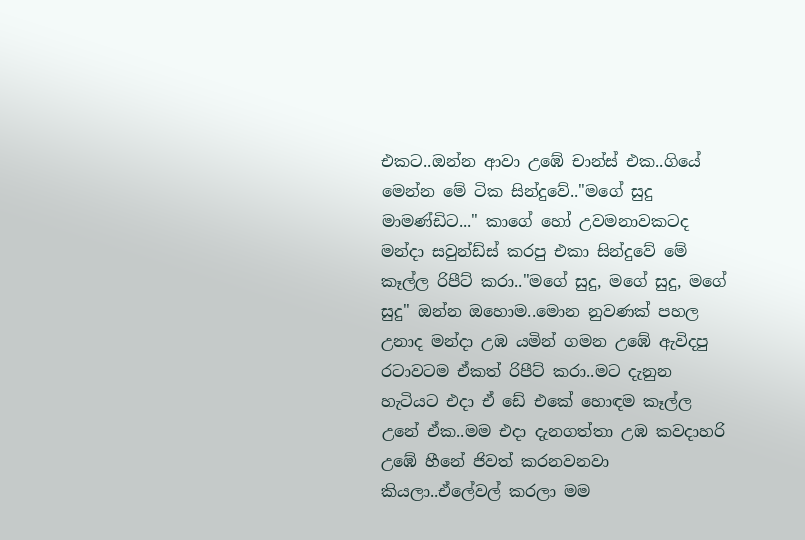එකට..ඔන්න ආවා උඹේ චාන්ස් එක..ගියේ මෙන්න මේ ටික සින්දුවේ.."මගේ සුදු මාමණ්ඩිට..." කාගේ හෝ උවමනාවකටද මන්දා සවුන්ඩ්ස් කරපු එකා සින්දුවේ මේ කෑල්ල රිපීට් කරා.."මගේ සුදු, මගේ සුදු, මගේ සුදු" ඔන්න ඔහොම..මොන නුවණක් පහල උනාද මන්දා උඹ යමින් ගමන උඹේ ඇවිදපු රටාවටම ඒකත් රිපීට් කරා..මට දැනුන හැටියට එදා ඒ ඩේ එකේ හොඳම කෑල්ල උනේ ඒක..මම එදා දැනගත්තා උඹ කවදාහරි උඹේ හීනේ ජිවත් කරනවනවා කියලා..ඒලේවල් කරලා මම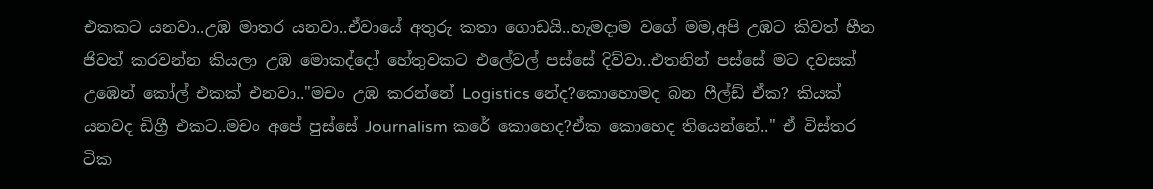එකකට යනවා..උඹ මාතර යනවා..ඒවායේ අතුරු කතා ගොඩයි..හැමදාම වගේ මම,අපි උඹට කිවත් හීන ජිවත් කරවන්න කියලා උඹ මොකද්දෝ හේතුවකට එලේවල් පස්සේ දිව්වා..එතනින් පස්සේ මට දවසක් උඹෙන් කෝල් එකක් එනවා.."මචං උඹ කරන්නේ Logistics නේද?කොහොමද බන ෆීල්ඩ් ඒක? කියක් යනවද ඩිග්‍රී එකට..මචං අපේ පුස්සේ Journalism කරේ කොහෙද?ඒක කොහෙද තියෙන්නේ.." ඒ විස්තර ටික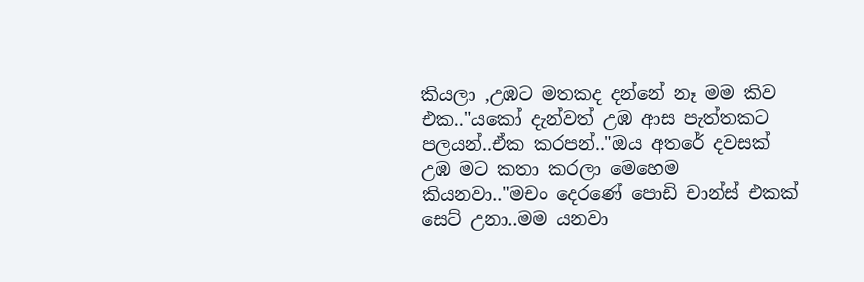කියලා ,උඹට මතකද දන්නේ නෑ මම කිව එක.."යකෝ දැන්වත් උඹ ආස පැත්තකට පලයන්..ඒක කරපන්.."ඔය අතරේ දවසක් උඹ මට කතා කරලා මෙහෙම කියනවා.."මචං දෙරණේ පොඩි චාන්ස් එකක් සෙට් උනා..මම යනවා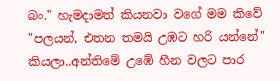බං." හැමදාමත් කියනවා වගේ මම කිවේ "පලයන්, එතන තමයි උඹට හරි යන්නේ" කියලා..අන්තිමේ උඹේ හීන වලට පාර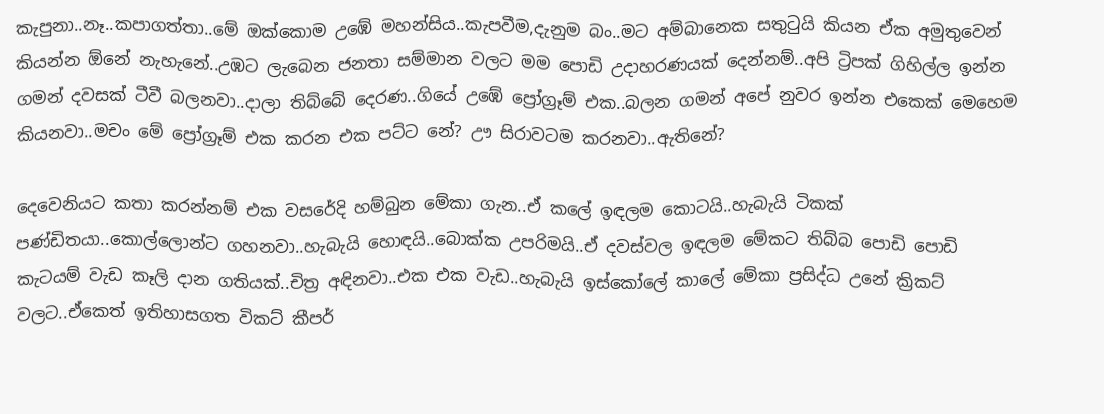කැපුනා..නෑ..කපාගත්තා..මේ ඔක්කොම උඹේ මහන්සිය..කැපවීම,දැනුම බං..මට අම්බානෙක සතුටුයි කියන ඒක අමුතුවෙන් කියන්න ඕනේ නැහැනේ..උඹට ලැබෙන ජනතා සම්මාන වලට මම පොඩි උදාහරණයක් දෙන්නම්..අපි ට්‍රිපක් ගිහිල්ල ඉන්න ගමන් දවසක් ටීවී බලනවා..දාලා තිබ්බේ දෙරණ..ගියේ උඹේ ප්‍රෝග්‍රෑම් එක..බලන ගමන් අපේ නුවර ඉන්න එකෙක් මෙහෙම කියනවා..මචං මේ ප්‍රෝග්‍රෑම් එක කරන එක පට්ට නේ? ඌ සිරාවටම කරනවා..ඇතිනේ?

දෙවෙනියට කතා කරන්නම් එක වසරේදි හම්බුන මේකා ගැන..ඒ කලේ ඉඳලම කොටයි..හැබැයි ටිකක් පණ්ඩිතයා..කොල්ලොන්ට ගහනවා..හැබැයි හොඳයි..බොක්ක උපරිමයි..ඒ දවස්වල ඉඳලම මේකට තිබ්බ පොඩි පොඩි කැටයම් වැඩ කෑලි දාන ගතියක්..චිත්‍ර අඳිනවා..එක එක වැඩ..හැබැයි ඉස්කෝලේ කාලේ මේකා ප්‍රසිද්ධ උනේ ක්‍රිකට් වලට..ඒකෙත් ඉතිහාසගත විකට් කීපර්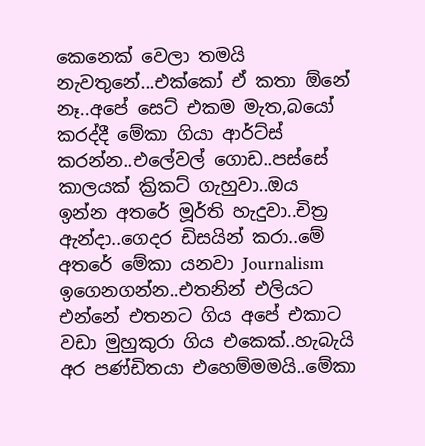කෙනෙක් වෙලා තමයි නැවතුනේ...එක්කෝ ඒ කතා ඕනේ නෑ..අපේ සෙට් එකම මැත,බයෝ කරද්දී මේකා ගියා ආර්ට්ස් කරන්න..එලේවල් ගොඩ..පස්සේ කාලයක් ක්‍රිකට් ගැහුවා..ඔය ඉන්න අතරේ මූර්ති හැදුවා..චිත්‍ර ඇන්දා..ගෙදර ඩිසයින් කරා..මේ අතරේ මේකා යනවා Journalism ඉගෙනගන්න..එතනින් එලියට එන්නේ එතනට ගිය අපේ එකාට වඩා මුහුකුරා ගිය එකෙක්..හැබැයි අර පණ්ඩිතයා එහෙම්මමයි..මේකා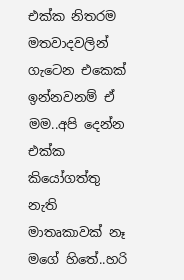එක්ක නිතරම මතවාදවලින් ගැටෙන එකෙක් ඉන්නවනම් ඒ මම..අපි දෙන්න එක්ක කියෝගත්තු නැති මාතෘකාවක් නෑ මගේ හිතේ..හරි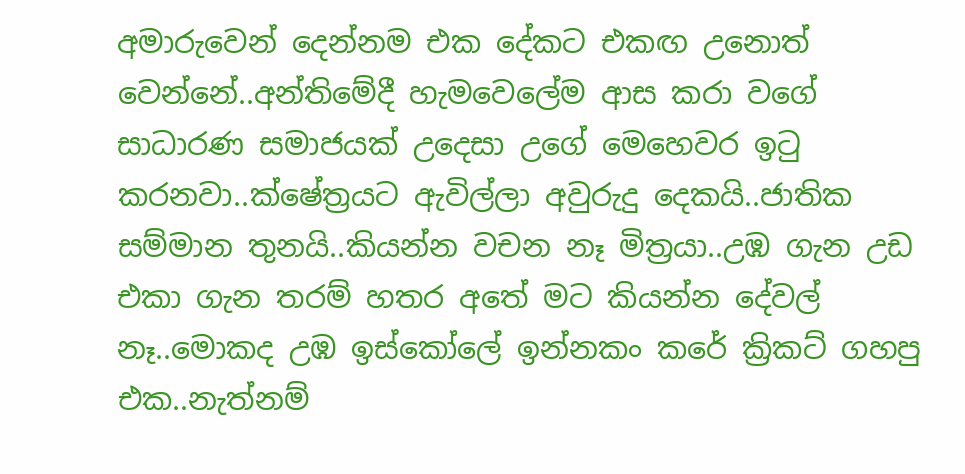අමාරුවෙන් දෙන්නම එක දේකට එකඟ උනොත් වෙන්නේ..අන්තිමේදී හැමවෙලේම ආස කරා වගේ සාධාරණ සමාජයක් උදෙසා උගේ මෙහෙවර ඉටු කරනවා..ක්ෂේත්‍රයට ඇවිල්ලා අවුරුදු දෙකයි..ජාතික සම්මාන තුනයි..කියන්න වචන නෑ මිත්‍රයා..උඹ ගැන උඩ එකා ගැන තරම් හතර අතේ මට කියන්න දේවල් නෑ..මොකද උඹ ඉස්කෝලේ ඉන්නකං කරේ ක්‍රිකට් ගහපු එක..නැත්නම්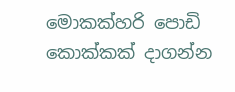මොකක්හරි පොඩි කොක්කක් දාගන්න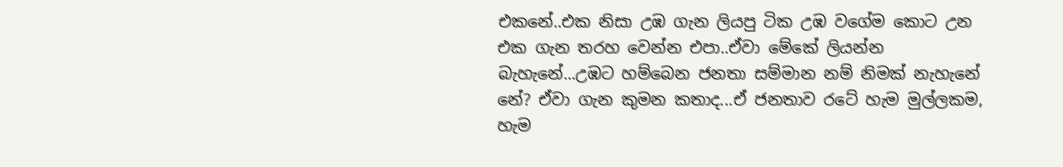එකනේ..එක නිසා උඹ ගැන ලියපු ටික උඹ වගේම කොට උන එක ගැන තරහ වෙන්න එපා..ඒවා මේකේ ලියන්න බැහැනේ...උඹට හම්බෙන ජනතා සම්මාන නම් නිමක් නැහැනේ නේ? ඒවා ගැන කුමන කතාද...ඒ ජනතාව රටේ හැම මුල්ලකම, හැම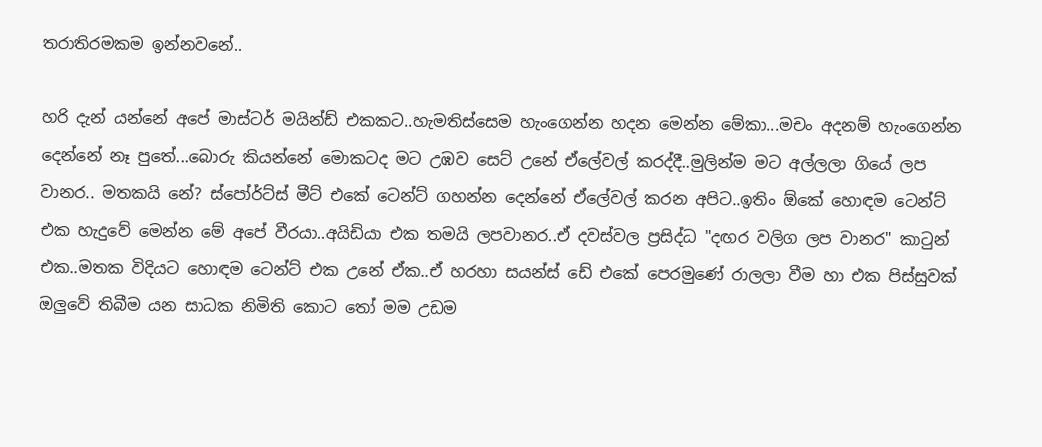තරාතිරමකම ඉන්නවනේ..

හරි දැන් යන්නේ අපේ මාස්ටර් මයින්ඩ් එකකට..හැමතිස්සෙම හැංගෙන්න හදන මෙන්න මේකා...මචං අදනම් හැංගෙන්න දෙන්නේ නෑ පුතේ...බොරු කියන්නේ මොකටද මට උඹව සෙට් උනේ ඒලේවල් කරද්දී..මුලින්ම මට අල්ලලා ගියේ ලප වානර.. මතකයි නේ? ස්පෝර්ට්ස් මීට් එකේ ටෙන්ට් ගහන්න දෙන්නේ ඒලේවල් කරන අපිට..ඉතිං ඕකේ හොඳම ටෙන්ට් එක හැදුවේ මෙන්න මේ අපේ වීරයා..අයිඩියා එක තමයි ලපවානර..ඒ දවස්වල ප්‍රසිද්ධ "දඟර වලිග ලප වානර" කාටුන් එක..මතක විදියට හොඳම ටෙන්ට් එක උනේ ඒක..ඒ හරහා සයන්ස් ඩේ එකේ පෙරමුණේ රාලලා වීම හා එක පිස්සුවක් ඔලුවේ තිබීම යන සාධක නිමිති කොට තෝ මම උඩම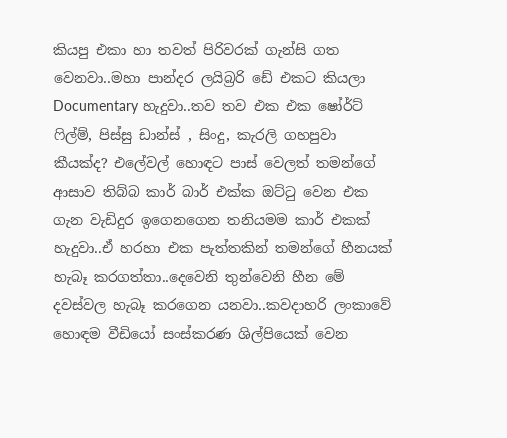කියපු එකා හා තවත් පිරිවරක් ගැන්සි ගත වෙනවා..මහා පාන්දර ලයිබ්‍රරි ඩේ එකට කියලා Documentary හැදුවා..තව තව එක එක ෂෝර්ට් ෆිල්ම්, පිස්සු ඩාන්ස් , සිංදු, කැරලි ගහපුවා කීයක්ද? එලේවල් හොඳට පාස් වෙලත් තමන්ගේ ආසාව තිබ්බ කාර් බාර් එක්ක ඔට්ටු වෙන එක ගැන වැඩිදුර ඉගෙනගෙන තනියමම කාර් එකක් හැදුවා..ඒ හරහා එක පැත්තකින් තමන්ගේ හීනයක්‌ හැබෑ කරගත්තා..දෙවෙනි තුන්වෙනි හීන මේ දවස්වල හැබෑ කරගෙන යනවා..කවදාහරි ලංකාවේ හොඳම වීඩියෝ සංස්කරණ ශිල්පියෙක් වෙන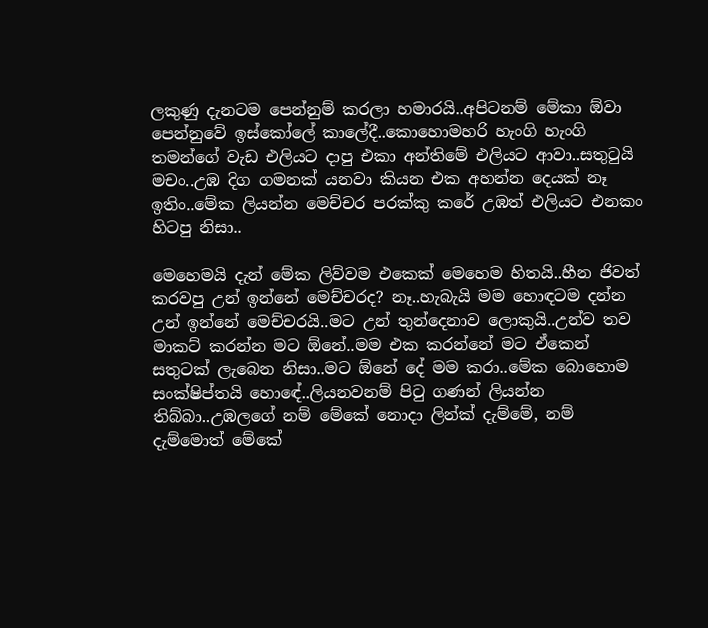ලකුණු දැනටම පෙන්නුම් කරලා හමාරයි..අපිටනම් මේකා ඕවා පෙන්නුවේ ඉස්කෝලේ කාලේදී..කොහොමහරි හැංගි හැංගි තමන්ගේ වැඩ එලියට දාපු එකා අන්තිමේ එලියට ආවා..සතුටුයි මචං..උඹ දිග ගමනක් යනවා කියන එක අහන්න දෙයක් නෑ ඉතිං..මේක ලියන්න මෙච්චර පරක්කු කරේ උඹත් එලියට එනකං හිටපු නිසා..

මෙහෙමයි දැන් මේක ලිව්වම එකෙක් මෙහෙම හිතයි..හීන ජිවත් කරවපු උන් ඉන්නේ මෙච්චරද? නෑ..හැබැයි මම හොඳටම දන්න උන් ඉන්නේ මෙච්චරයි..මට උන් තුන්දෙනාව ලොකුයි..උන්ව තව මාකට් කරන්න මට ඕනේ..මම එක කරන්නේ මට ඒකෙන් සතුටක් ලැබෙන නිසා..මට ඕනේ දේ මම කරා..මේක බොහොම සංක්ෂිප්තයි හොඳේ..ලියනවනම් පිටු ගණන් ලියන්න තිබ්බා..උඹලගේ නම් මේකේ නොදා ලින්ක් දැම්මේ, නම් දැම්මොත් මේකේ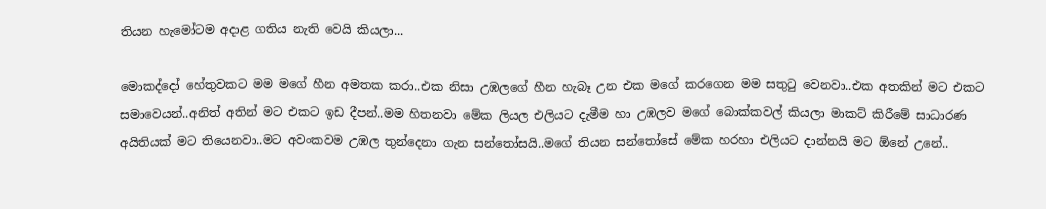තියන හැමෝටම අදාළ ගතිය නැති වෙයි කියලා...

මොකද්දෝ හේතුවකට මම මගේ හීන අමතක කරා..එක නිසා උඹලගේ හීන හැබෑ උන එක මගේ කරගෙන මම සතුටු වෙනවා..එක අතකින් මට එකට සමාවෙයන්..අනිත් අතින් මට එකට ඉඩ දීපන්..මම හිතනවා මේක ලියල එලියට දැමීම හා උඹලව මගේ බොක්කවල් කියලා මාකට් කිරීමේ සාධාරණ අයිතියක් මට තියෙනවා..මට අවංකවම උඹල තුන්දෙනා ගැන සන්තෝසයි..මගේ තියන සන්තෝසේ මේක හරහා එලියට දාන්නයි මට ඕනේ උනේ..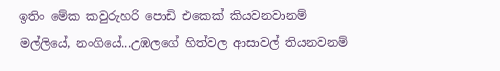ඉතිං මේක කවුරුහරි පොඩි එකෙක් කියවනවානම් මල්ලියේ, නංගියේ...උඹලගේ හිත්වල ආසාවල් තියනවනම්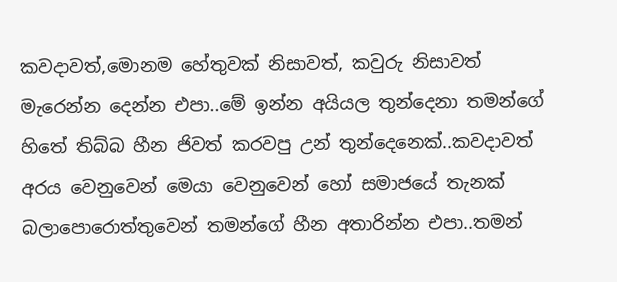කවදාවත්,මොනම හේතුවක් නිසාවත්, කවුරු නිසාවත් මැරෙන්න දෙන්න එපා..මේ ඉන්න අයියල තුන්දෙනා තමන්ගේ හිතේ තිබ්බ හීන ජිවත් කරවපු උන් තුන්දෙනෙක්..කවදාවත් අරය වෙනුවෙන් මෙයා වෙනුවෙන් හෝ සමාජයේ තැනක් බලාපොරොත්තුවෙන් තමන්ගේ හීන අතාරින්න එපා..තමන්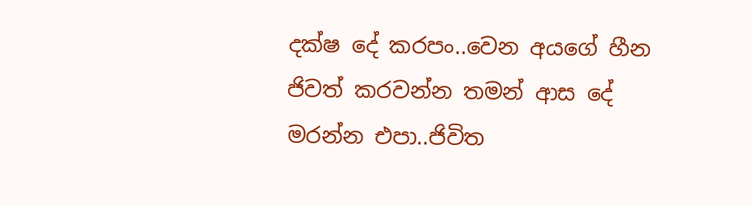දක්ෂ දේ කරපං..වෙන අයගේ හීන ජිවත් කරවන්න තමන් ආස දේ මරන්න එපා..ජිවිත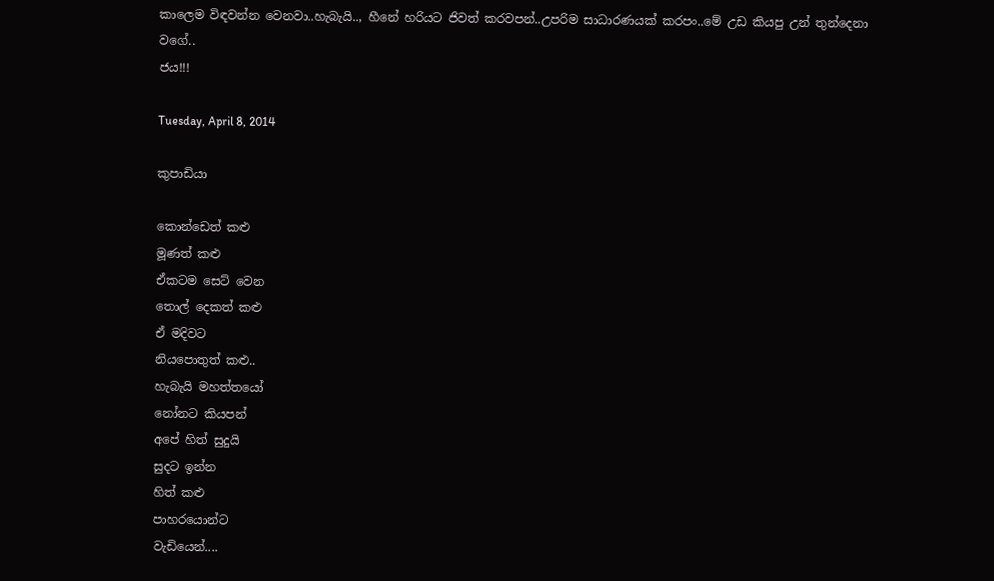කාලෙම විඳවන්න වෙනවා..හැබැයි.., හීනේ හරියට ජිවත් කරවපන්..උපරිම සාධාරණයක් කරපං..මේ උඩ කියපු උන් තුන්දෙනා වගේ..
ජය!!!

Tuesday, April 8, 2014

කුපාඩියා

කොන්ඩෙත් කළු
මූණත් කළු
ඒකටම සෙට් වෙන
තොල් දෙකත් කළු
ඒ මදිවට
නියපොතුත් කළු..
හැබැයි මහත්තයෝ
නෝනට කියපන්
අපේ හිත් සුදුයි
සුදට ඉන්න
හිත් කළු
පාහරයොන්ට
වැඩියෙන්....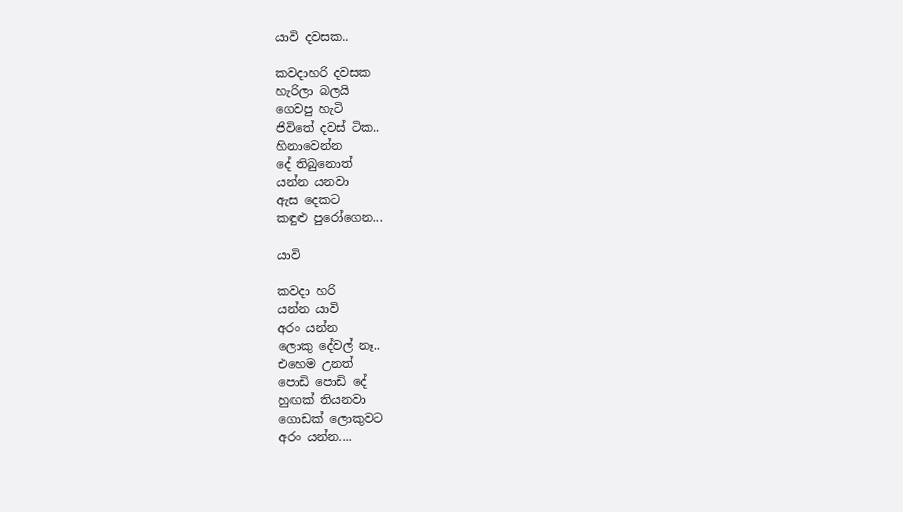යාවි දවසක..

කවදාහරි දවසක
හැරිලා බලයි
ගෙවපු හැටි
ජිවිතේ දවස් ටික..
හිනාවෙන්න
දේ තිබුනොත්
යන්න යනවා
ඇස දෙකට
කඳුළු පුරෝගෙන...

යාවි

කවදා හරි
යන්න යාවි
අරං යන්න
ලොකු දේවල් නෑ..
එහෙම උනත්
පොඩි පොඩි දේ
හුඟක් තියනවා
ගොඩක් ලොකුවට
අරං යන්න....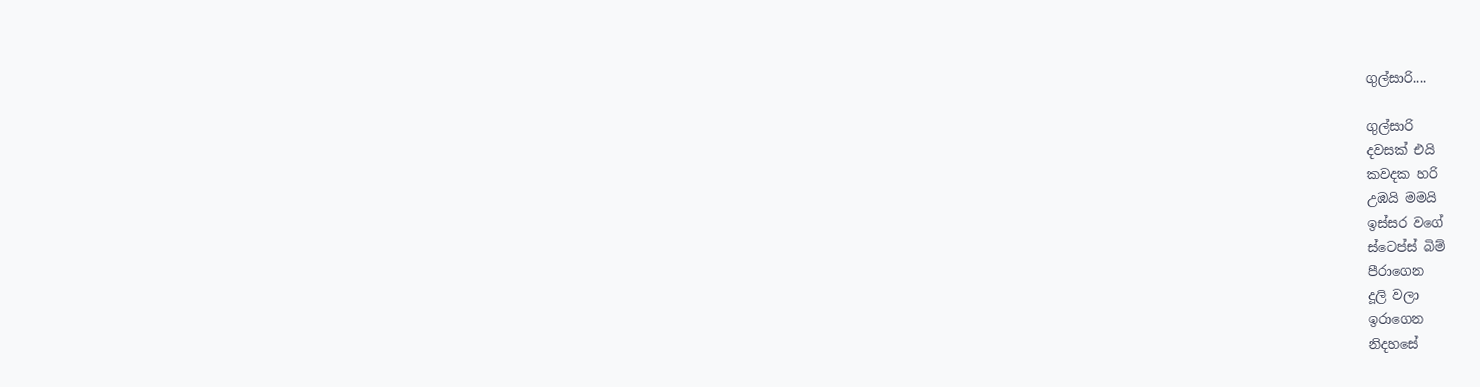ගුල්සාරි....

ගුල්සාරි
දවසක් එයි
කවදක හරි
උඹයි මමයි
ඉස්සර වගේ
ස්ටෙප්ස් බිම්
පීරාගෙන
දූලි වලා
ඉරාගෙන
නිදහසේ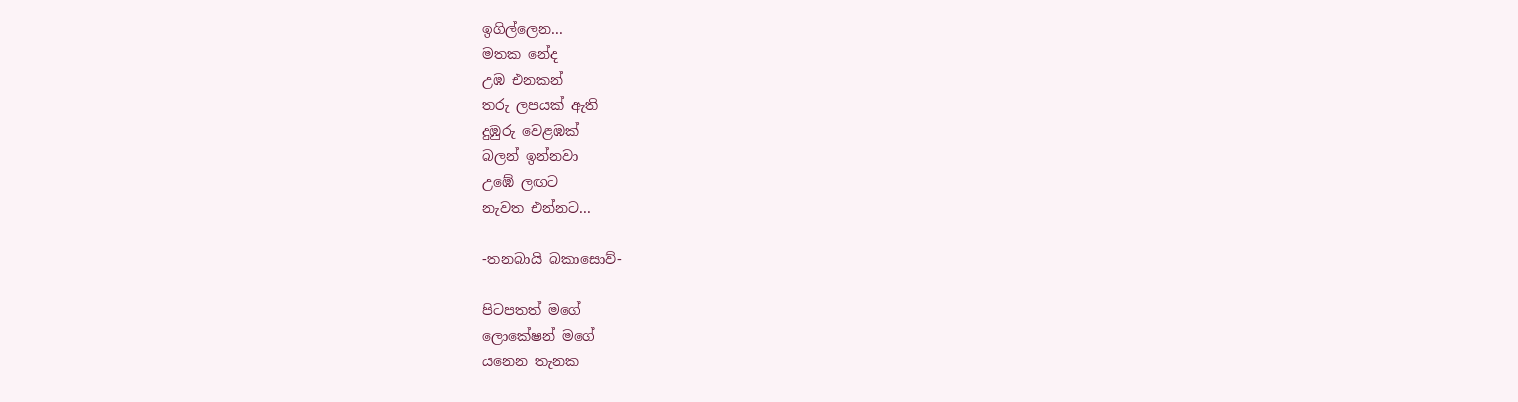ඉගිල්ලෙන...
මතක නේද
උඹ එනකන්
තරු ලපයක් ඇති
දුඹුරු වෙළඹක්
බලන් ඉන්නවා
උඹේ ලඟට
නැවත එන්නට...

-තනබායි බකාසොව්-

පිටපතත් මගේ
ලොකේෂන් මගේ
යනෙන තැනක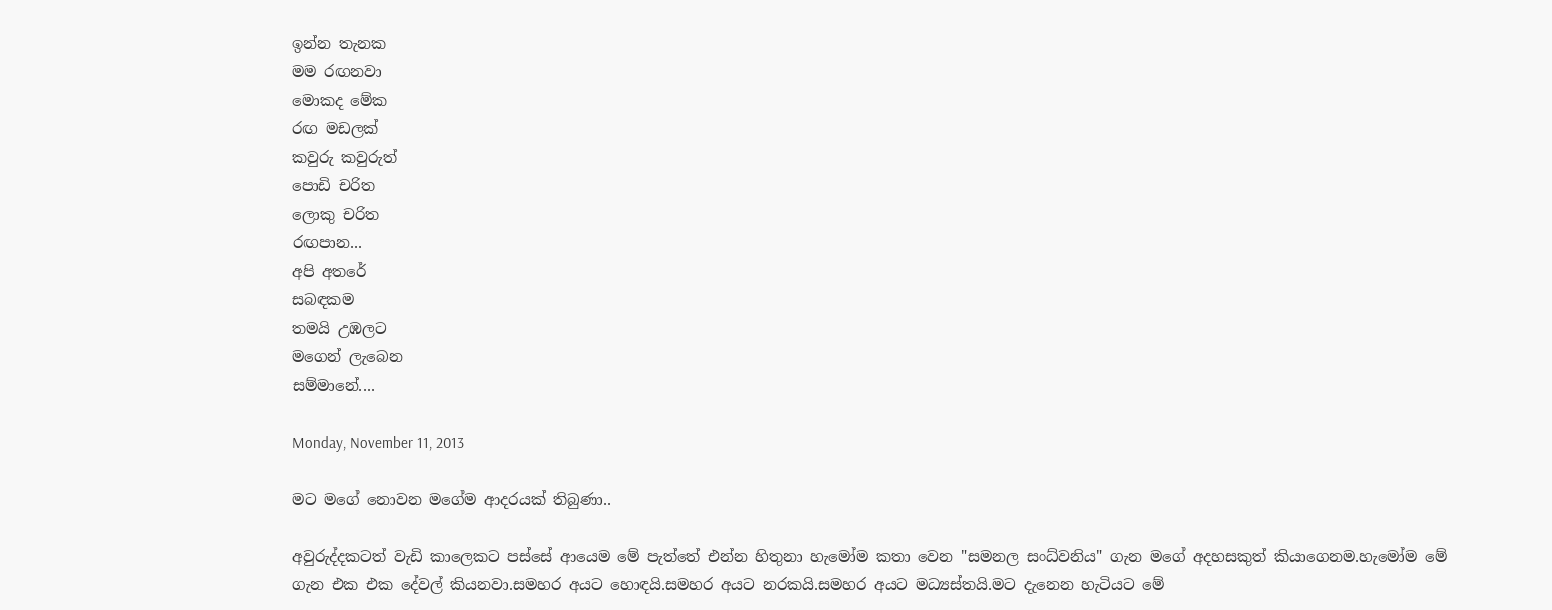ඉන්න තැනක
මම රඟනවා
මොකද මේක
රඟ මඩලක්
කවුරු කවුරුත්
පොඩි චරිත
ලොකු චරිත
රඟපාන...
අපි අතරේ
සබඳකම
තමයි උඹලට
මගෙන් ලැබෙන
සම්මානේ....

Monday, November 11, 2013

මට මගේ නොවන මගේම ආදරයක් තිබුණා..

අවුරුද්දකටත් වැඩි කාලෙකට පස්සේ ආයෙම මේ පැත්තේ එන්න හිතුනා හැමෝම කතා වෙන "සමනල සංධ්වනිය" ගැන මගේ අදහසකුත් කියාගෙනම.හැමෝම මේ ගැන එක එක දේවල් කියනවා.සමහර අයට හොඳයි.සමහර අයට නරකයි.සමහර අයට මධ්‍යස්තයි.මට දැනෙන හැටියට මේ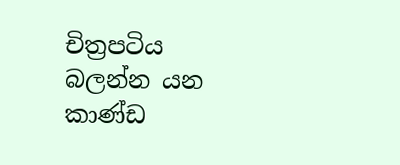චිත්‍රපටිය බලන්න යන කාණ්ඩ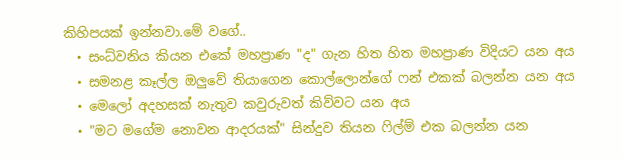කිහිපයක් ඉන්නවා.මේ වගේ..
  • සංධ්වනිය කියන එකේ මහප්‍රාණ "ද" ගැන හිත හිත මහප්‍රාණ විදියට යන අය
  • සමනළ කෑල්ල ඔලුවේ තියාගෙන කොල්ලොන්ගේ ෆන් එකක් බලන්න යන අය
  • මෙලෝ අදහසක් නැතුව කවුරුවත් කිව්වට යන අය
  • "මට මගේම නොවන ආදරයක්" සින්දුව තියන ෆිල්ම් එක බලන්න යන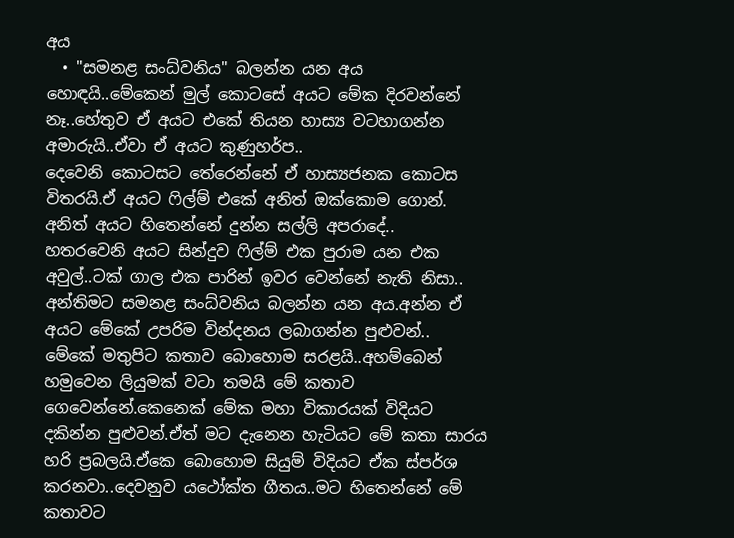අය
  • "සමනළ සංධ්වනිය" බලන්න යන අය
හොඳයි..මේකෙන් මුල් කොටසේ අයට මේක දිරවන්නේ නෑ..හේතුව ඒ අයට එකේ තියන හාස්‍ය වටහාගන්න අමාරුයි..ඒවා ඒ අයට කුණුහර්ප..
දෙවෙනි කොටසට තේරෙන්නේ ඒ හාස්‍යජනක කොටස විතරයි.ඒ අයට ෆිල්ම් එකේ අනිත් ඔක්කොම ගොන්.
අනිත් අයට හිතෙන්නේ දුන්න සල්ලි අපරාදේ..
හතරවෙනි අයට සින්දුව ෆිල්ම් එක පුරාම යන එක අවුල්..ටක් ගාල එක පාරින් ඉවර වෙන්නේ නැති නිසා..
අන්තිමට සමනළ සංධ්වනිය බලන්න යන අය.අන්න ඒ අයට මේකේ උපරිම වින්දනය ලබාගන්න පුළුවන්..
මේකේ මතුපිට කතාව බොහොම සරළයි..අහම්බෙන් හමුවෙන ලියුමක් වටා තමයි මේ කතාව ගෙවෙන්නේ.කෙනෙක් මේක මහා විකාරයක් විදියට දකින්න පුළුවන්.ඒත් මට දැනෙන හැටියට මේ කතා සාරය හරි ප්‍රබලයි.ඒකෙ බොහොම සියුම් විදියට ඒක ස්පර්ශ කරනවා..දෙවනුව යථෝක්ත ගීතය..මට හිතෙන්නේ මේ කතාවට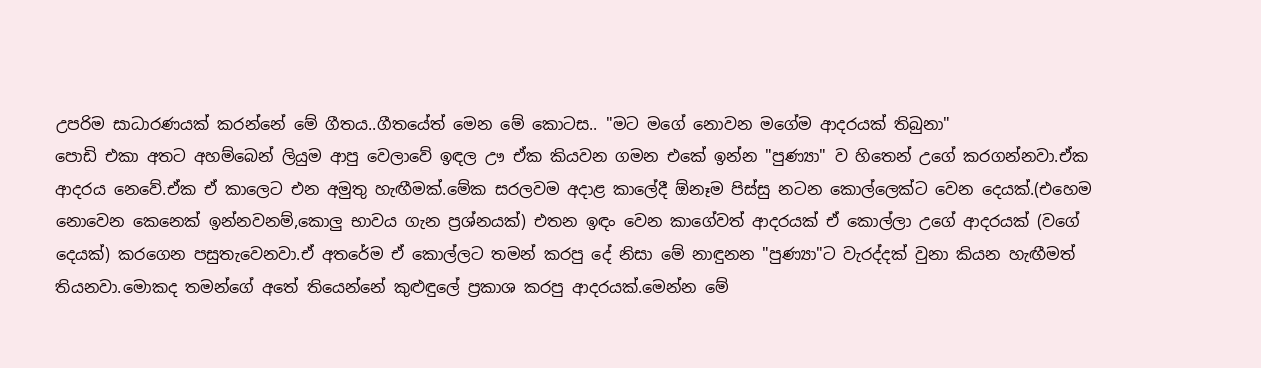උපරිම සාධාරණයක් කරන්නේ මේ ගීතය..ගීතයේත් මෙන මේ කොටස.. "මට මගේ නොවන මගේම ආදරයක් තිබුනා"
පොඩි එකා අතට අහම්බෙන් ලියුම ආපු වෙලාවේ ඉඳල ඌ ඒක කියවන ගමන එකේ ඉන්න "පුණ්‍යා" ව හිතෙන් උගේ කරගන්නවා.ඒක ආදරය නෙවේ.ඒක ඒ කාලෙට එන අමුතු හැඟීමක්.මේක සරලවම අදාළ කාලේදී ඕනෑම පිස්සු නටන කොල්ලෙක්ට වෙන දෙයක්.(එහෙම නොවෙන කෙනෙක් ඉන්නවනම්,කොලු භාවය ගැන ප්‍රශ්නයක්) එතන ඉඳං වෙන කාගේවත් ආදරයක් ඒ කොල්ලා උගේ ආදරයක් (වගේ දෙයක්) කරගෙන පසුතැවෙනවා.ඒ අතරේම ඒ කොල්ලට තමන් කරපු දේ නිසා මේ නාඳුනන "පුණ්‍යා"ට වැරද්දක් වුනා කියන හැඟීමත් තියනවා.මොකද තමන්ගේ අතේ තියෙන්නේ කුළුඳුලේ ප්‍රකාශ කරපු ආදරයක්.මෙන්න මේ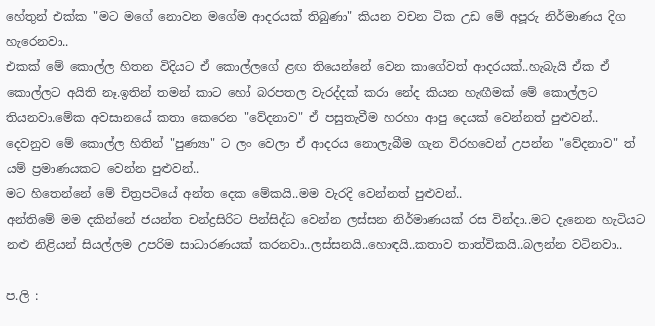හේතුන් එක්ක "මට මගේ නො‍වන මගේම ආදරයක් තිබුණා" කියන වචන ටික උඩ මේ අපූරු නිර්මාණය දිග හැරෙනවා..
එකක් මේ කොල්ල හිතන විදියට ඒ කොල්ලගේ ළඟ තියෙන්නේ වෙන කාගේවත් ආදරයක්..හැබැයි ඒක ඒ කොල්ලට අයිති නෑ.ඉතින් තමන් කාට හෝ බරපතල වැරද්දක් කරා නේද කියන හැඟීමක් මේ කොල්ලට තියනවා.මේක අවසානයේ කතා කෙරෙන "වේදනාව" ඒ පසුතැවීම හරහා ආපු දෙයක් වෙන්නත් පුළුවන්..
දෙවනුව මේ කොල්ල හිතින් "පුණ්‍යා" ට ලං වෙලා ඒ ආදරය නොලැබීම ගැන විරහවෙන් උපන්න "වේදනාව" ත් යම් ප්‍රමාණයකට වෙන්න පුළුවන්..
මට හිතෙන්නේ මේ චිත්‍රපටියේ අන්ත දෙක මේකයි..මම වැරදි වෙන්නත් පුළුවන්..
අන්තිමේ මම දකින්නේ ජයන්ත චන්ද්‍රසිරිට පින්සිද්ධ වෙන්න ලස්සන නිර්මාණයක් රස වින්දා..මට දැනෙන හැටියට නළු නිළියන් සියල්ලම උපරිම සාධාරණයක් කරනවා..ලස්සනයි..හොඳයි..කතාව තාත්විකයි..බලන්න වටිනවා..

ප.ලි :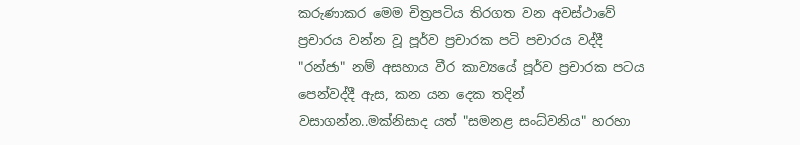කරුණාකර මෙම චිත්‍රපටිය තිරගත වන අවස්ථාවේ ප්‍රචාරය වන්න වූ පූර්ව ප්‍රචාරක පටි පචාරය වද්දී "රන්ජා" නම් අසහාය වීර කාව්‍යයේ පූර්ව ප්‍රචාරක පටය පෙන්වද්දී ඇස, කන යන දෙක තදින් වසාගන්න..මක්නිසාද යත් "සමනළ සංධ්වනිය" හරහා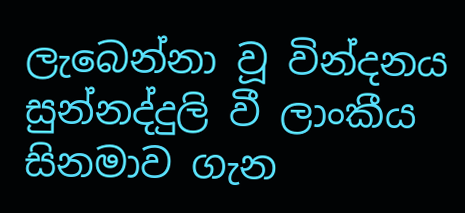ලැබෙන්නා වූ වින්දනය සුන්නද්දුලි වී ලාංකීය සිනමාව ගැන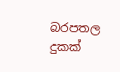බරපතල දුකක්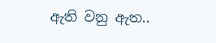ඇති වනු ඇත..